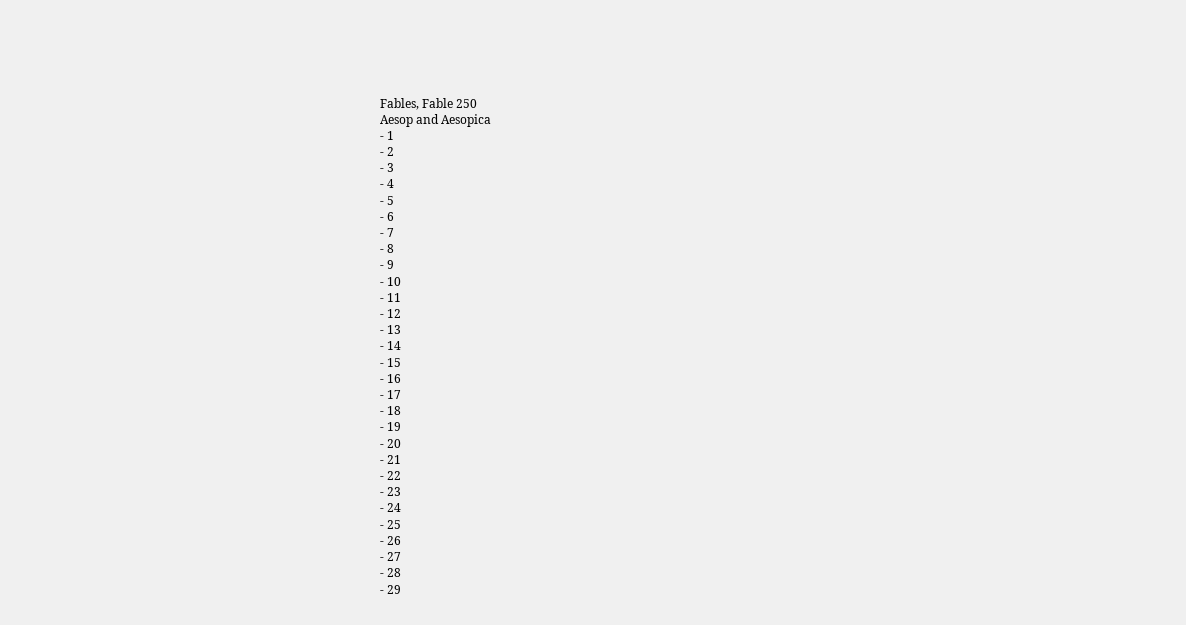Fables, Fable 250
Aesop and Aesopica
- 1
- 2
- 3
- 4
- 5
- 6
- 7
- 8
- 9
- 10
- 11
- 12
- 13
- 14
- 15
- 16
- 17
- 18
- 19
- 20
- 21
- 22
- 23
- 24
- 25
- 26
- 27
- 28
- 29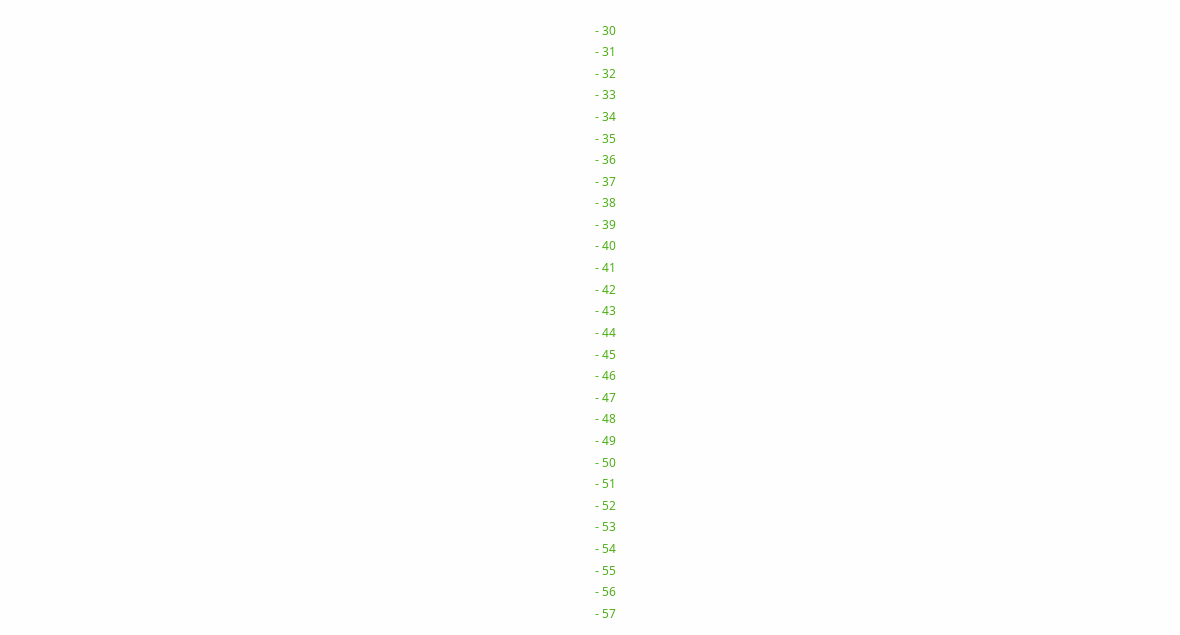- 30
- 31
- 32
- 33
- 34
- 35
- 36
- 37
- 38
- 39
- 40
- 41
- 42
- 43
- 44
- 45
- 46
- 47
- 48
- 49
- 50
- 51
- 52
- 53
- 54
- 55
- 56
- 57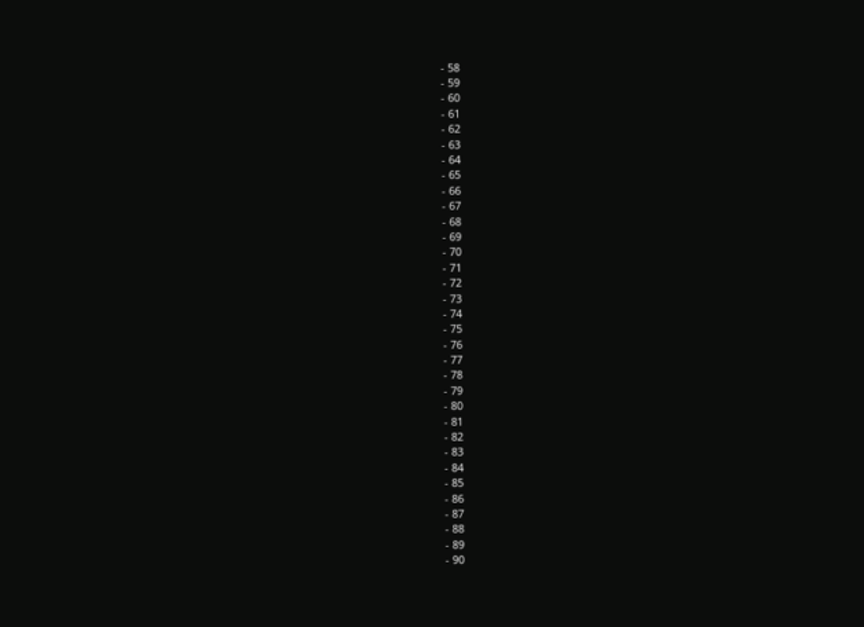- 58
- 59
- 60
- 61
- 62
- 63
- 64
- 65
- 66
- 67
- 68
- 69
- 70
- 71
- 72
- 73
- 74
- 75
- 76
- 77
- 78
- 79
- 80
- 81
- 82
- 83
- 84
- 85
- 86
- 87
- 88
- 89
- 90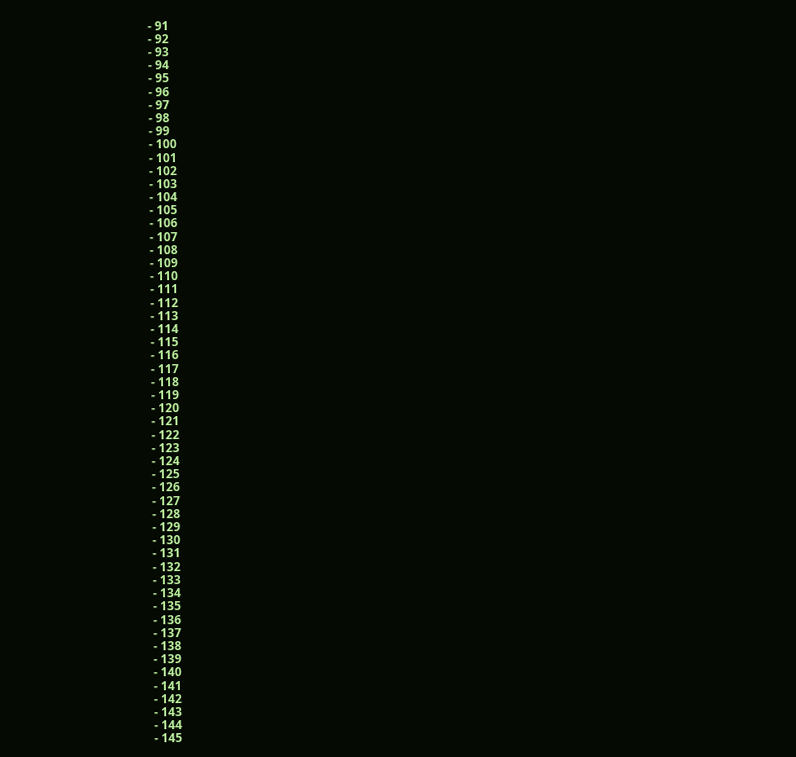- 91
- 92
- 93
- 94
- 95
- 96
- 97
- 98
- 99
- 100
- 101
- 102
- 103
- 104
- 105
- 106
- 107
- 108
- 109
- 110
- 111
- 112
- 113
- 114
- 115
- 116
- 117
- 118
- 119
- 120
- 121
- 122
- 123
- 124
- 125
- 126
- 127
- 128
- 129
- 130
- 131
- 132
- 133
- 134
- 135
- 136
- 137
- 138
- 139
- 140
- 141
- 142
- 143
- 144
- 145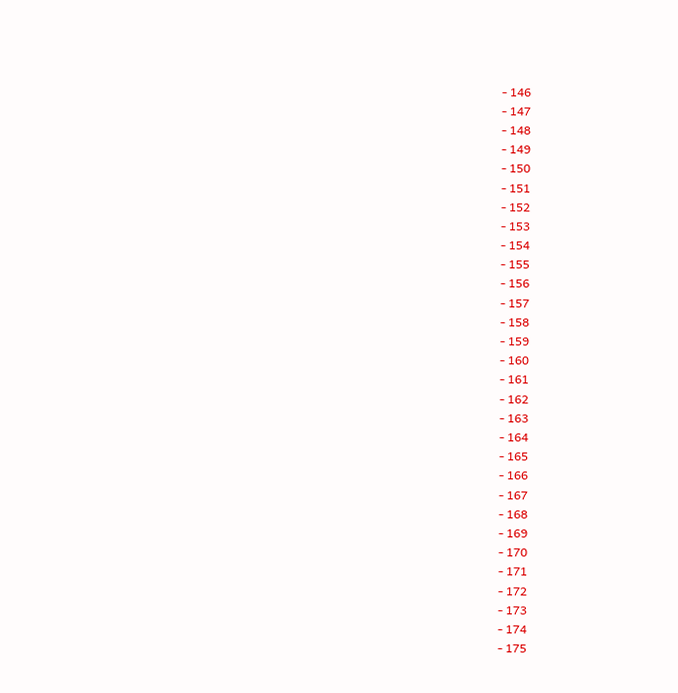- 146
- 147
- 148
- 149
- 150
- 151
- 152
- 153
- 154
- 155
- 156
- 157
- 158
- 159
- 160
- 161
- 162
- 163
- 164
- 165
- 166
- 167
- 168
- 169
- 170
- 171
- 172
- 173
- 174
- 175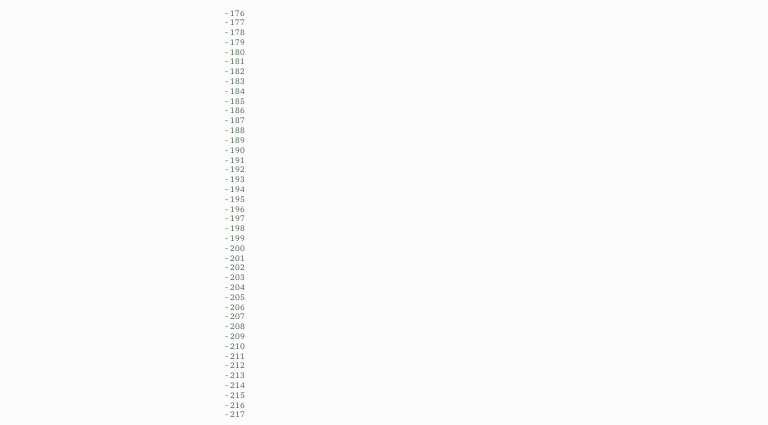- 176
- 177
- 178
- 179
- 180
- 181
- 182
- 183
- 184
- 185
- 186
- 187
- 188
- 189
- 190
- 191
- 192
- 193
- 194
- 195
- 196
- 197
- 198
- 199
- 200
- 201
- 202
- 203
- 204
- 205
- 206
- 207
- 208
- 209
- 210
- 211
- 212
- 213
- 214
- 215
- 216
- 217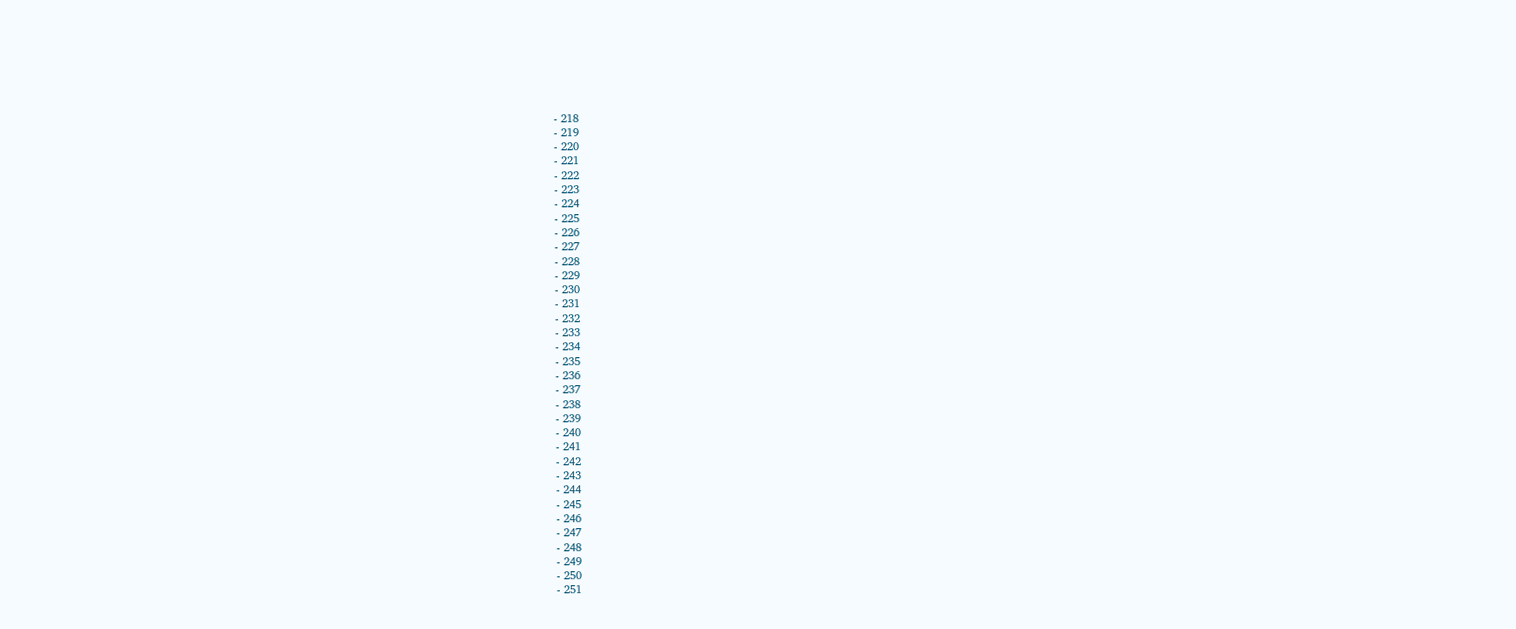- 218
- 219
- 220
- 221
- 222
- 223
- 224
- 225
- 226
- 227
- 228
- 229
- 230
- 231
- 232
- 233
- 234
- 235
- 236
- 237
- 238
- 239
- 240
- 241
- 242
- 243
- 244
- 245
- 246
- 247
- 248
- 249
- 250
- 251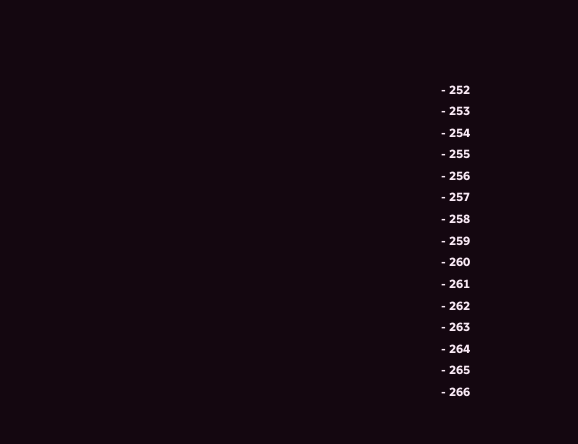- 252
- 253
- 254
- 255
- 256
- 257
- 258
- 259
- 260
- 261
- 262
- 263
- 264
- 265
- 266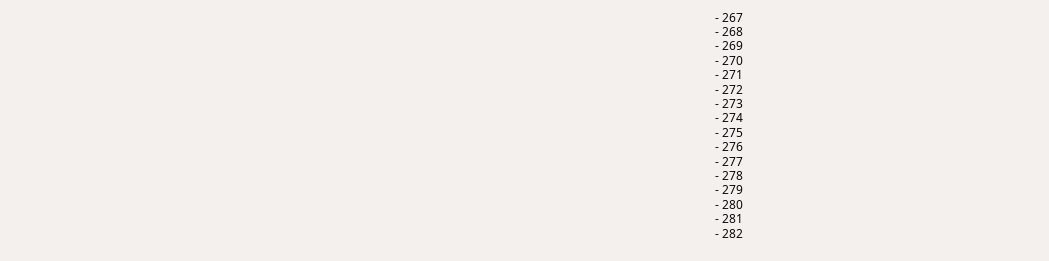- 267
- 268
- 269
- 270
- 271
- 272
- 273
- 274
- 275
- 276
- 277
- 278
- 279
- 280
- 281
- 282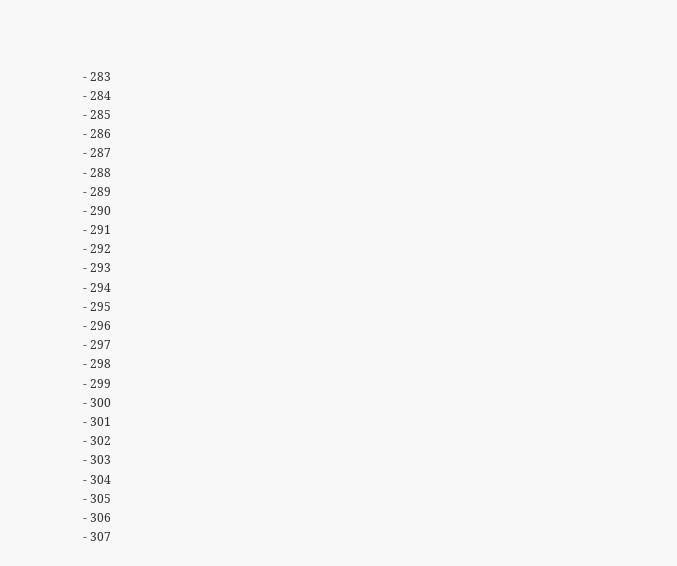- 283
- 284
- 285
- 286
- 287
- 288
- 289
- 290
- 291
- 292
- 293
- 294
- 295
- 296
- 297
- 298
- 299
- 300
- 301
- 302
- 303
- 304
- 305
- 306
- 307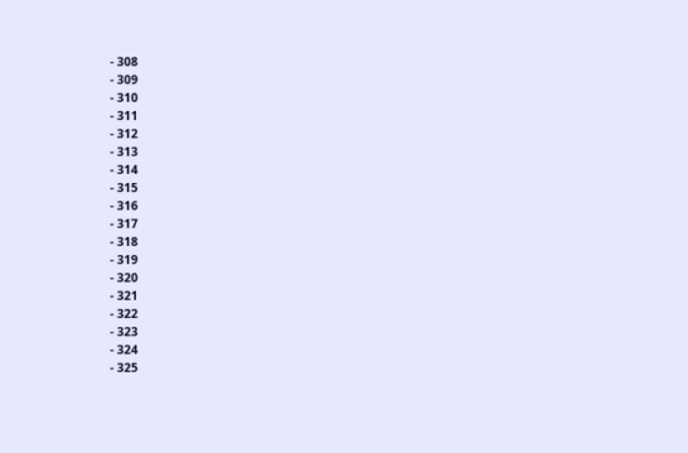- 308
- 309
- 310
- 311
- 312
- 313
- 314
- 315
- 316
- 317
- 318
- 319
- 320
- 321
- 322
- 323
- 324
- 325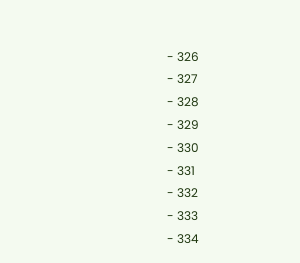- 326
- 327
- 328
- 329
- 330
- 331
- 332
- 333
- 334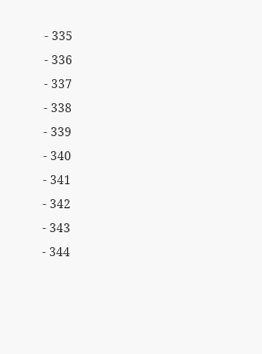- 335
- 336
- 337
- 338
- 339
- 340
- 341
- 342
- 343
- 344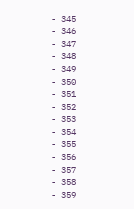- 345
- 346
- 347
- 348
- 349
- 350
- 351
- 352
- 353
- 354
- 355
- 356
- 357
- 358
- 359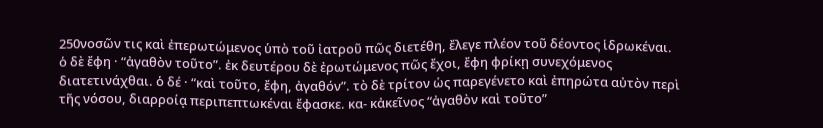250νοσῶν τις καὶ ἐπερωτώμενος ὑπὸ τοῦ ἰατροῦ πῶς διετέθη, ἔλεγε πλέον τοῦ δέοντος ἱδρωκέναι. ὁ δὲ ἔφη · “ἀγαθὸν τοῦτο”. ἐκ δευτέρου δὲ ἐρωτώμενος πῶς ἔχοι, ἔφη φρίκῃ συνεχόμενος διατετινάχθαι. ὁ δέ · “καὶ τοῦτο, ἔφη, ἀγαθόν”. τὸ δὲ τρίτον ὡς παρεγένετο καὶ ἐπηρώτα αὐτὸν περὶ τῆς νόσου, διαρροίᾳ περιπεπτωκέναι ἔφασκε. κα- κἀκεῖνος “ἀγαθὸν καὶ τοῦτο”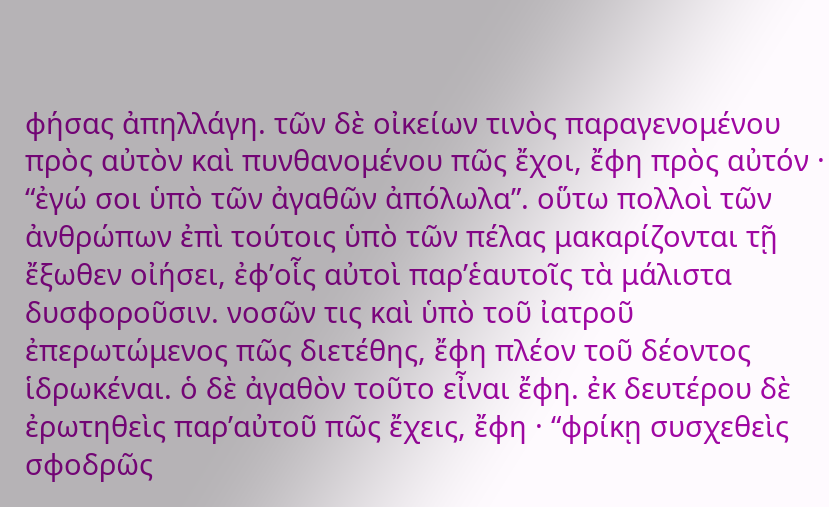φήσας ἀπηλλάγη. τῶν δὲ οἰκείων τινὸς παραγενομένου πρὸς αὐτὸν καὶ πυνθανομένου πῶς ἔχοι, ἔφη πρὸς αὐτόν · “ἐγώ σοι ὑπὸ τῶν ἀγαθῶν ἀπόλωλα”. οὕτω πολλοὶ τῶν ἀνθρώπων ἐπὶ τούτοις ὑπὸ τῶν πέλας μακαρίζονται τῇ ἔξωθεν οἰήσει, ἐφ’οἷς αὐτοὶ παρ’ἑαυτοῖς τὰ μάλιστα δυσφοροῦσιν. νοσῶν τις καὶ ὑπὸ τοῦ ἰατροῦ ἐπερωτώμενος πῶς διετέθης, ἔφη πλέον τοῦ δέοντος ἱδρωκέναι. ὁ δὲ ἀγαθὸν τοῦτο εἶναι ἔφη. ἐκ δευτέρου δὲ ἐρωτηθεὶς παρ’αὐτοῦ πῶς ἔχεις, ἔφη · “φρίκῃ συσχεθεὶς σφοδρῶς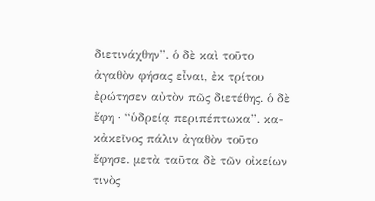διετινάχθην”. ὁ δὲ καὶ τοῦτο ἀγαθὸν φήσας εἶναι, ἐκ τρίτου ἐρώτησεν αὐτὸν πῶς διετέθης. ὁ δὲ ἔφη · “ὑδρείᾳ περιπέπτωκα”. κα- κἀκεῖνος πάλιν ἀγαθὸν τοῦτο ἔφησε. μετὰ ταῦτα δὲ τῶν οἰκείων τινὸς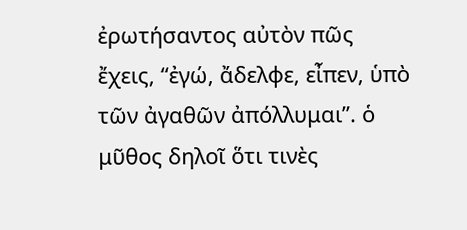ἐρωτήσαντος αὐτὸν πῶς ἔχεις, “ἐγώ, ἄδελφε, εἶπεν, ὑπὸ τῶν ἀγαθῶν ἀπόλλυμαι”. ὁ μῦθος δηλοῖ ὅτι τινὲς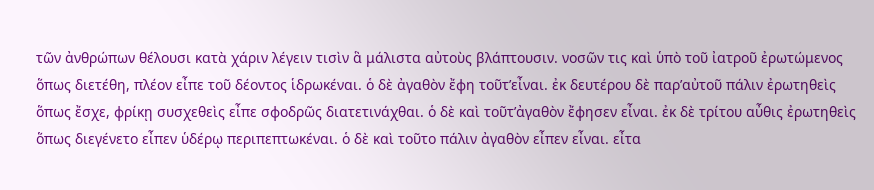τῶν ἀνθρώπων θέλουσι κατὰ χάριν λέγειν τισὶν ἃ μάλιστα αὐτοὺς βλάπτουσιν. νοσῶν τις καὶ ὑπὸ τοῦ ἰατροῦ ἐρωτώμενος ὅπως διετέθη, πλέον εἶπε τοῦ δέοντος ἱδρωκέναι. ὁ δὲ ἀγαθὸν ἔφη τοῦτ’εἶναι. ἐκ δευτέρου δὲ παρ’αὐτοῦ πάλιν ἐρωτηθεὶς ὅπως ἔσχε, φρίκῃ συσχεθεὶς εἶπε σφοδρῶς διατετινάχθαι. ὁ δὲ καὶ τοῦτ’ἀγαθὸν ἔφησεν εἶναι. ἐκ δὲ τρίτου αὖθις ἐρωτηθεὶς ὅπως διεγένετο εἶπεν ὑδέρῳ περιπεπτωκέναι. ὁ δὲ καὶ τοῦτο πάλιν ἀγαθὸν εἶπεν εἶναι. εἶτα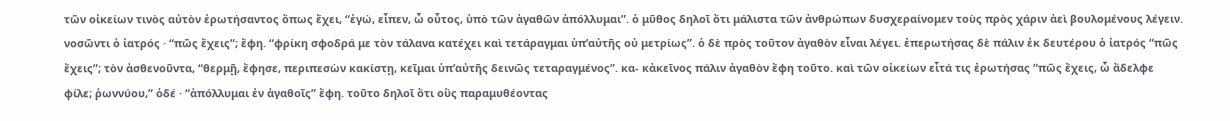τῶν οἰκείων τινὸς αὐτὸν ἐρωτήσαντος ὅπως ἔχει, “ἐγώ, εἶπεν, ὦ οὗτος, ὑπὸ τῶν ἀγαθῶν ἀπόλλυμαι”. ὁ μῦθος δηλοῖ ὅτι μάλιστα τῶν ἀνθρώπων δυσχεραίνομεν τοὺς πρὸς χάριν ἀεὶ βουλομένους λέγειν. νοσῶντι ὁ ἰατρός · “πῶς ἔχεις”; ἔφη. “φρίκη σφοδρά με τὸν τάλανα κατέχει καὶ τετάραγμαι ὑπ’αὐτῆς οὐ μετρίως”. ὁ δὲ πρὸς τοῦτον ἀγαθὸν εἶναι λέγει. ἐπερωτήσας δὲ πάλιν ἐκ δευτέρου ὁ ἰατρός “πῶς ἔχεις”; τὸν ἀσθενοῦντα, “θερμῇ, ἔφησε, περιπεσὼν κακίστῃ, κεῖμαι ὑπ’αὐτῆς δεινῶς τεταραγμένος”. κα- κἀκεῖνος πάλιν ἀγαθὸν ἔφη τοῦτο. καὶ τῶν οἰκείων εἶτά τις ἐρωτήσας “πῶς ἔχεις, ὦ ἄδελφε φίλε; ῥωννύου,” ὁδέ · “ἀπόλλυμαι ἐν ἀγαθοῖς” ἔφη. τοῦτο δηλοῖ ὅτι οὓς παραμυθέοντας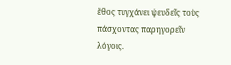ἔθος τυγχάνει ψευδεῖς τοὺς πάσχοντας παρηγορεῖν λόγοις.